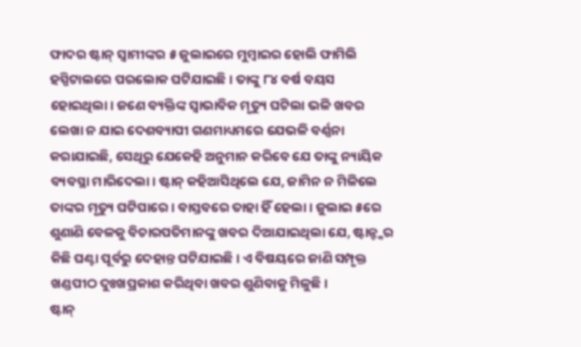ଫାଦର ଷ୍ଟାନ୍ ସ୍ୱାମୀଙ୍କର ୫ ଜୁଲାଇରେ ମୁମ୍ବାଇର ହୋଲି ଫାମିଲି ହସ୍ପିଟାଲରେ ପରଲୋକ ଘଟିଯାଇଛି। ତାଙ୍କୁ ୮୪ ବର୍ଷ ବୟସ ହୋଇଥିଲା। ଜଣେ ବ୍ୟକ୍ତିଙ୍କ ସ୍ବାଭାବିକ ମୃତ୍ୟୁ ଘଟିଲା ଭଳି ଖବର ଲେଖା ନ ଯାଇ ଦେଶବ୍ୟାପୀ ଗଣମାଧ୍ୟମରେ ଯେଭଳି ବର୍ଣ୍ଣନା କରାଯାଇଛି, ସେଥିରୁ ଯେକେହି ଅନୁମାନ କରିବେ ଯେ ତାଙ୍କୁ ନ୍ୟାୟିକ ବ୍ୟବସ୍ଥା ମାରିଦେଲା। ଷ୍ଟାନ୍ କହିଆସିଥିଲେ ଯେ, ଜାମିନ ନ ମିଳିଲେ ତାଙ୍କର ମୃତ୍ୟୁ ଘଟିପାରେ। ବାସ୍ତବରେ ତାହା ହିଁ ହେଲା। ଜୁଲାଇ ୫ରେ ଶୁଣାଣି ବେଳକୁ ବିଚାରପତିମାନଙ୍କୁ ଖବର ଦିଆଯାଇଥିଲା ଯେ, ଷ୍ଟାନ୍ଙ୍କର କିଛି ଘଣ୍ଟା ପୂର୍ବରୁ ଦେହାନ୍ତ ଘଟିଯାଇଛି। ଏ ବିଷୟରେ ଜାଣି ସମ୍ପୃକ୍ତ ଖଣ୍ଡପୀଠ ଦୁଃଖପ୍ରକାଶ କରିଥିବା ଖବର ଶୁଣିବାକୁ ମିଳୁଛି।
ଷ୍ଟାନ୍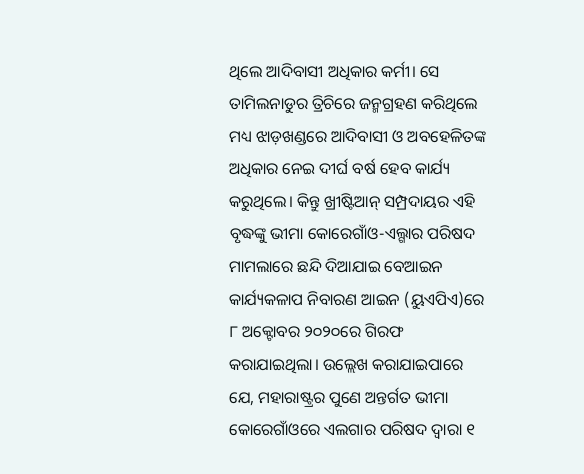ଥିଲେ ଆଦିବାସୀ ଅଧିକାର କର୍ମୀ। ସେ ତାମିଲନାଡୁର ତ୍ରିଚିରେ ଜନ୍ମଗ୍ରହଣ କରିଥିଲେ ମଧ୍ୟ ଝାଡ଼ଖଣ୍ଡରେ ଆଦିବାସୀ ଓ ଅବହେଳିତଙ୍କ ଅଧିକାର ନେଇ ଦୀର୍ଘ ବର୍ଷ ହେବ କାର୍ଯ୍ୟ କରୁଥିଲେ। କିନ୍ତୁ ଖ୍ରୀଷ୍ଟିଆନ୍ ସମ୍ପ୍ରଦାୟର ଏହି ବୃଦ୍ଧଙ୍କୁ ଭୀମା କୋରେଗାଁଓ-ଏଲ୍ଗାର ପରିଷଦ ମାମଲାରେ ଛନ୍ଦି ଦିଆଯାଇ ବେଆଇନ କାର୍ଯ୍ୟକଳାପ ନିବାରଣ ଆଇନ (ୟୁଏପିଏ)ରେ ୮ ଅକ୍ଟୋବର ୨୦୨୦ରେ ଗିରଫ କରାଯାଇଥିଲା। ଉଲ୍ଲେଖ କରାଯାଇପାରେ ଯେ, ମହାରାଷ୍ଟ୍ରର ପୁଣେ ଅନ୍ତର୍ଗତ ଭୀମା କୋରେଗାଁଓରେ ଏଲଗାର ପରିଷଦ ଦ୍ୱାରା ୧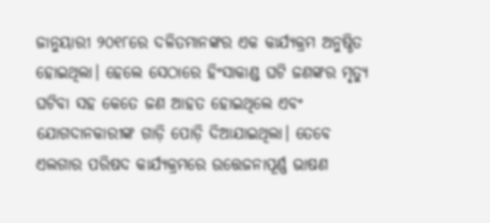ଜାନୁୟାରୀ ୨୦୧୮ରେ ଦଳିତମାନଙ୍କର ଏକ କାର୍ଯ୍ୟକ୍ରମ ଅନୁଷ୍ଠିତ ହୋଇଥିଲା। ହେଲେ ସେଠାରେ ହିଂସାକାଣ୍ଡ ଘଟି ଜଣଙ୍କର ମୃତ୍ୟୁ ଘଟିବା ସହ କେତେ ଜଣ ଆହତ ହୋଇଥିଲେ ଏବଂ ଯୋଗଦାନକାରୀଙ୍କ ଗାଡ଼ି ପୋଡ଼ି ଦିଆଯାଇଥିଲା। ତେବେ ଏଲଗାର ପରିଷଦ କାର୍ଯ୍ୟକ୍ରମରେ ଉତ୍ତେଜନାପୂର୍ଣ୍ଣ ଭାଷଣ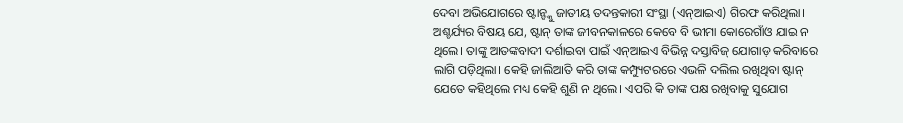ଦେବା ଅଭିଯୋଗରେ ଷ୍ଟାନ୍ଙ୍କୁ ଜାତୀୟ ତଦନ୍ତକାରୀ ସଂସ୍ଥା (ଏନ୍ଆଇଏ) ଗିରଫ କରିଥିଲା। ଅଶ୍ଚର୍ଯ୍ୟର ବିଷୟ ଯେ, ଷ୍ଟାନ୍ ତାଙ୍କ ଜୀବନକାଳରେ କେବେ ବି ଭୀମା କୋରେଗାଁଓ ଯାଇ ନ ଥିଲେ। ତାଙ୍କୁ ଆତଙ୍କବାଦୀ ଦର୍ଶାଇବା ପାଇଁ ଏନ୍ଆଇଏ ବିଭିନ୍ନ ଦସ୍ତାବିଜ୍ ଯୋଗାଡ଼ କରିବାରେ ଲାଗି ପଡ଼ିଥିଲା। କେହି ଜାଲିଆତି କରି ତାଙ୍କ କମ୍ପ୍ୟୁଟରରେ ଏଭଳି ଦଲିଲ ରଖିଥିବା ଷ୍ଟାନ୍ ଯେତେ କହିଥିଲେ ମଧ୍ୟ କେହି ଶୁଣି ନ ଥିଲେ। ଏପରି କି ତାଙ୍କ ପକ୍ଷ ରଖିବାକୁ ସୁଯୋଗ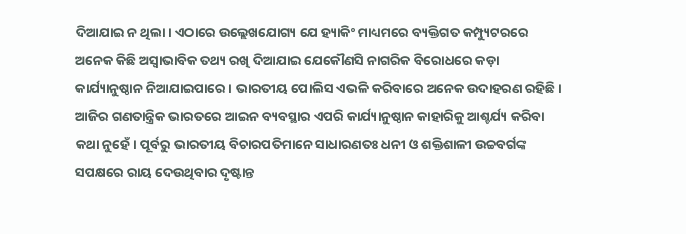ଦିଆଯାଇ ନ ଥିଲା। ଏଠାରେ ଉଲ୍ଲେଖଯୋଗ୍ୟ ଯେ ହ୍ୟାକିଂ ମାଧ୍ୟମରେ ବ୍ୟକ୍ତିଗତ କମ୍ପ୍ୟୁଟରରେ ଅନେକ କିଛି ଅସ୍ବାଭାବିକ ତଥ୍ୟ ରଖି ଦିଆଯାଇ ଯେକୌଣସି ନାଗରିକ ବିରୋଧରେ କଡ଼ା କାର୍ଯ୍ୟାନୁଷ୍ଠାନ ନିଆଯାଇପାରେ। ଭାରତୀୟ ପୋଲିସ ଏଭଳି କରିବାରେ ଅନେକ ଉଦାହରଣ ରହିଛି। ଆଜିର ଗଣତାନ୍ତ୍ରିକ ଭାରତରେ ଆଇନ ବ୍ୟବସ୍ଥାର ଏପରି କାର୍ଯ୍ୟାନୁଷ୍ଠାନ କାହାରିକୁ ଆଶ୍ଚର୍ଯ୍ୟ କରିବା କଥା ନୁହେଁ। ପୂର୍ବରୁ ଭାରତୀୟ ବିଚାରପତିମାନେ ସାଧାରଣତଃ ଧନୀ ଓ ଶକ୍ତିଶାଳୀ ଉଚ୍ଚବର୍ଗଙ୍କ ସପକ୍ଷରେ ରାୟ ଦେଉଥିବାର ଦୃଷ୍ଟାନ୍ତ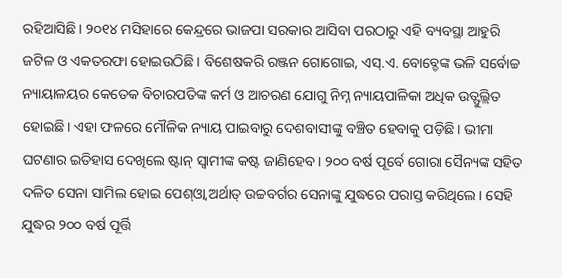ରହିଆସିଛି। ୨୦୧୪ ମସିହାରେ କେନ୍ଦ୍ରରେ ଭାଜପା ସରକାର ଆସିବା ପରଠାରୁ ଏହି ବ୍ୟବସ୍ଥା ଆହୁରି ଜଟିଳ ଓ ଏକତରଫା ହୋଇଉଠିଛି। ବିଶେଷକରି ରଞ୍ଜନ ଗୋଗୋଇ, ଏସ୍.ଏ. ବୋବ୍ଡେଙ୍କ ଭଳି ସର୍ବୋଚ୍ଚ ନ୍ୟାୟାଳୟର କେତେକ ବିଚାରପତିଙ୍କ କର୍ମ ଓ ଆଚରଣ ଯୋଗୁ ନିମ୍ନ ନ୍ୟାୟପାଳିକା ଅଧିକ ଉତ୍ଫୁଲ୍ଲିତ ହୋଇଛି। ଏହା ଫଳରେ ମୌଳିକ ନ୍ୟାୟ ପାଇବାରୁ ଦେଶବାସୀଙ୍କୁ ବଞ୍ଚିତ ହେବାକୁ ପଡ଼ିଛି। ଭୀମା ଘଟଣାର ଇତିହାସ ଦେଖିଲେ ଷ୍ଟାନ୍ ସ୍ବାମୀଙ୍କ କଷ୍ଟ ଜାଣିହେବ। ୨୦୦ ବର୍ଷ ପୂର୍ବେ ଗୋରା ସୈନ୍ୟଙ୍କ ସହିତ ଦଳିତ ସେନା ସାମିଲ ହୋଇ ପେଶ୍ଓ୍ବା ଅର୍ଥାତ୍ ଉଚ୍ଚବର୍ଗର ସେନାଙ୍କୁ ଯୁଦ୍ଧରେ ପରାସ୍ତ କରିଥିଲେ। ସେହି ଯୁଦ୍ଧର ୨୦୦ ବର୍ଷ ପୂର୍ତ୍ତି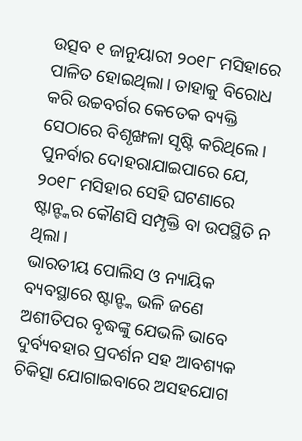ଉତ୍ସବ ୧ ଜାନୁୟାରୀ ୨୦୧୮ ମସିହାରେ ପାଳିତ ହୋଇଥିଲା। ତାହାକୁ ବିରୋଧ କରି ଉଚ୍ଚବର୍ଗର କେତେକ ବ୍ୟକ୍ତି ସେଠାରେ ବିଶୃଙ୍ଖଳା ସୃଷ୍ଟି କରିଥିଲେ। ପୁନର୍ବାର ଦୋହରାଯାଇପାରେ ଯେ, ୨୦୧୮ ମସିହାର ସେହି ଘଟଣାରେ ଷ୍ଟାନ୍ଙ୍କର କୌଣସି ସମ୍ପୃକ୍ତି ବା ଉପସ୍ଥିତି ନ ଥିଲା।
ଭାରତୀୟ ପୋଲିସ ଓ ନ୍ୟାୟିକ ବ୍ୟବସ୍ଥାରେ ଷ୍ଟାନ୍ଙ୍କ ଭଳି ଜଣେ ଅଶୀତିପର ବୃଦ୍ଧଙ୍କୁ ଯେଭଳି ଭାବେ ଦୁର୍ବ୍ୟବହାର ପ୍ରଦର୍ଶନ ସହ ଆବଶ୍ୟକ ଚିକିତ୍ସା ଯୋଗାଇବାରେ ଅସହଯୋଗ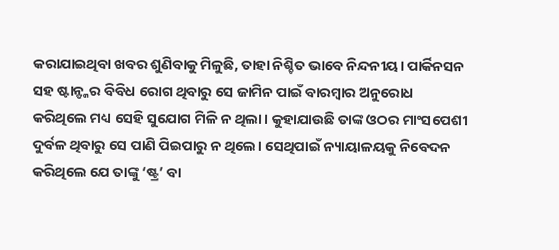କରାଯାଇଥିବା ଖବର ଶୁଣିବାକୁ ମିଳୁଛି, ତାହା ନିଶ୍ଚିତ ଭାବେ ନିନ୍ଦନୀୟ। ପାର୍କିନସନ ସହ ଷ୍ଟାନ୍ଙ୍କର ବିବିଧ ରୋଗ ଥିବାରୁ ସେ ଜାମିନ ପାଇଁ ବାରମ୍ବାର ଅନୁରୋଧ କରିଥିଲେ ମଧ୍ୟ ସେହି ସୁଯୋଗ ମିଳି ନ ଥିଲା। କୁହାଯାଉଛି ତାଙ୍କ ଓଠର ମାଂସପେଶୀ ଦୁର୍ବଳ ଥିବାରୁ ସେ ପାଣି ପିଇପାରୁ ନ ଥିଲେ। ସେଥିପାଇଁ ନ୍ୟାୟାଳୟକୁ ନିବେଦନ କରିଥିଲେ ଯେ ତାଙ୍କୁ ‘ଷ୍ଟ୍ର’ ବା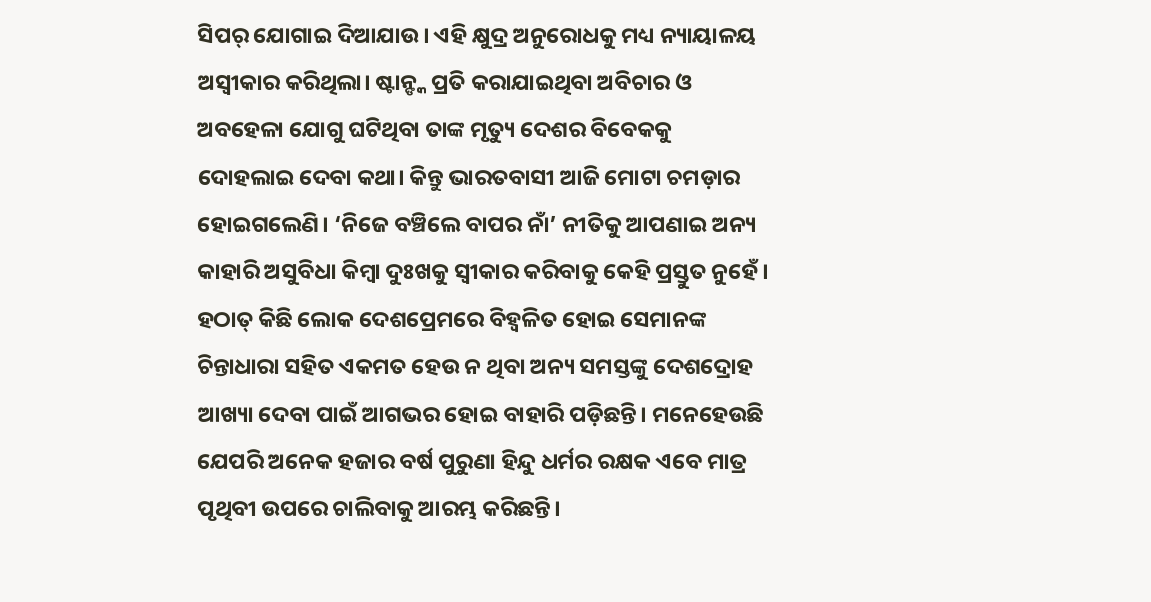ସିପର୍ ଯୋଗାଇ ଦିଆଯାଉ। ଏହି କ୍ଷୁଦ୍ର ଅନୁରୋଧକୁ ମଧ୍ୟ ନ୍ୟାୟାଳୟ ଅସ୍ବୀକାର କରିଥିଲା। ଷ୍ଟାନ୍ଙ୍କ ପ୍ରତି କରାଯାଇଥିବା ଅବିଚାର ଓ ଅବହେଳା ଯୋଗୁ ଘଟିଥିବା ତାଙ୍କ ମୃତ୍ୟୁ ଦେଶର ବିବେକକୁ ଦୋହଲାଇ ଦେବା କଥା। କିନ୍ତୁ ଭାରତବାସୀ ଆଜି ମୋଟା ଚମଡ଼ାର ହୋଇଗଲେଣି। ‘ନିଜେ ବଞ୍ଚିଲେ ବାପର ନାଁ’ ନୀତିକୁ ଆପଣାଇ ଅନ୍ୟ କାହାରି ଅସୁବିଧା କିମ୍ବା ଦୁଃଖକୁ ସ୍ବୀକାର କରିବାକୁ କେହି ପ୍ରସ୍ତୁତ ନୁହେଁ। ହଠାତ୍ କିଛି ଲୋକ ଦେଶପ୍ରେମରେ ବିହ୍ବଳିତ ହୋଇ ସେମାନଙ୍କ ଚିନ୍ତାଧାରା ସହିତ ଏକମତ ହେଉ ନ ଥିବା ଅନ୍ୟ ସମସ୍ତଙ୍କୁ ଦେଶଦ୍ରୋହ ଆଖ୍ୟା ଦେବା ପାଇଁ ଆଗଭର ହୋଇ ବାହାରି ପଡ଼ିଛନ୍ତି। ମନେହେଉଛି ଯେପରି ଅନେକ ହଜାର ବର୍ଷ ପୁରୁଣା ହିନ୍ଦୁ ଧର୍ମର ରକ୍ଷକ ଏବେ ମାତ୍ର ପୃଥିବୀ ଉପରେ ଚାଲିବାକୁ ଆରମ୍ଭ କରିଛନ୍ତି।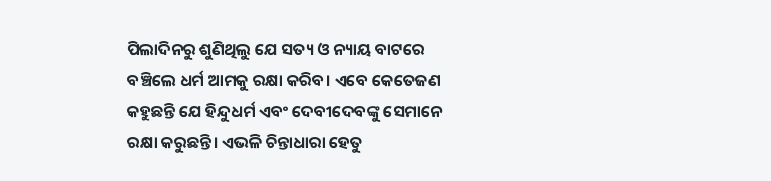ପିଲାଦିନରୁ ଶୁଣିଥିଲୁ ଯେ ସତ୍ୟ ଓ ନ୍ୟାୟ ବାଟରେ ବଞ୍ଚିଲେ ଧର୍ମ ଆମକୁ ରକ୍ଷା କରିବ। ଏବେ କେତେଜଣ କହୁଛନ୍ତି ଯେ ହିନ୍ଦୁଧର୍ମ ଏବଂ ଦେବୀଦେବଙ୍କୁ ସେମାନେ ରକ୍ଷା କରୁଛନ୍ତି। ଏଭଳି ଚିନ୍ତାଧାରା ହେତୁ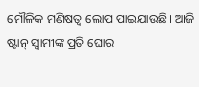ମୌଳିକ ମଣିଷତ୍ୱ ଲୋପ ପାଇଯାଉଛି। ଆଜି ଷ୍ଟାନ୍ ସ୍ବାମୀଙ୍କ ପ୍ରତି ଘୋର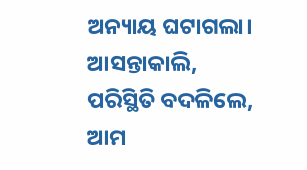ଅନ୍ୟାୟ ଘଟାଗଲା। ଆସନ୍ତାକାଲି, ପରିସ୍ଥିତି ବଦଳିଲେ, ଆମ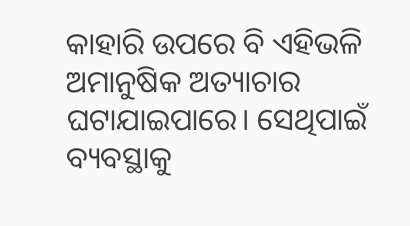କାହାରି ଉପରେ ବି ଏହିଭଳି ଅମାନୁଷିକ ଅତ୍ୟାଚାର ଘଟାଯାଇପାରେ। ସେଥିପାଇଁ ବ୍ୟବସ୍ଥାକୁ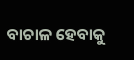ବାଚାଳ ହେବାକୁ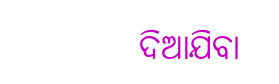ଦିଆଯିବା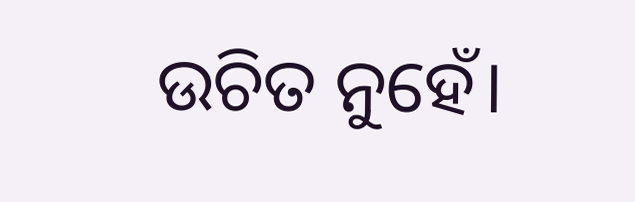ଉଚିତ ନୁହେଁ।